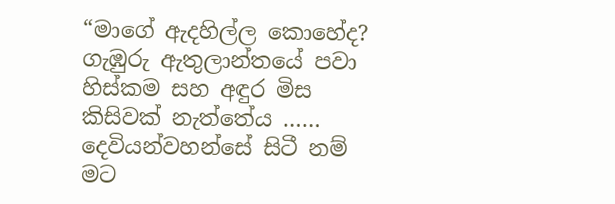“මාගේ ඇදහිල්ල කොහේද? ගැඹුරු ඇතුලාන්තයේ පවා හිස්කම සහ අඳුර මිස කිසිවක් නැත්තේය …… දෙවියන්වහන්සේ සිටී නම් මට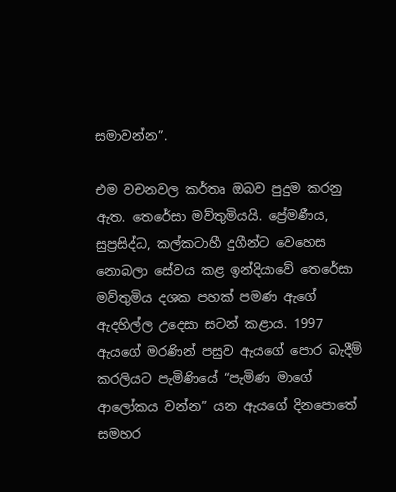සමාවන්න”.

එම වචනවල කර්තෘ ඔබව පුදුම කරනු ඇත. තෙරේසා මව්තුමියයි. ප්‍රේමණීය, සුප්‍රසිද්ධ, කල්කටාහී දුගීන්ට වෙහෙස නොබලා සේවය කළ ඉන්දියාවේ තෙරේසා මව්තුමිය දශක පහක් පමණ ඇගේ ඇදහිල්ල උදෙසා සටන් කළාය. 1997 ඇයගේ මරණින් පසුව ඇයගේ පොර බැදීම් කරලියට පැමිණියේ “පැමිණ මාගේ ආලෝකය වන්න” යන ඇයගේ දිනපොතේ සමහර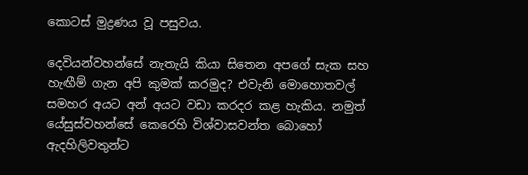කොටස් මුද්‍රණය වූ පසුවය.

දෙවියන්වහන්සේ නැතැයි කියා සිතෙන අපගේ සැක සහ හැඟීම් ගැන අපි කුමක් කරමුද? එවැනි මොහොතවල් සමහර අයට අන් අයට වඩා කරදර කළ හැකිය. නමුත් යේසුස්වහන්සේ කෙරෙහි විශ්වාසවන්ත බොහෝ ඇදහිලිවතුන්ට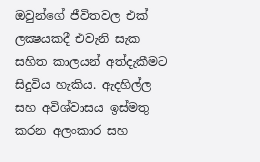ඔවුන්ගේ ජීවිතවල එක් ලක්‍ෂයකදී එවැනි සැක සහිත කාලයන් අත්දැකීමට සිදුවිය හැකිය. ඇදහිල්ල සහ අවිශ්වාසය ඉස්මතු කරන අලංකාර සහ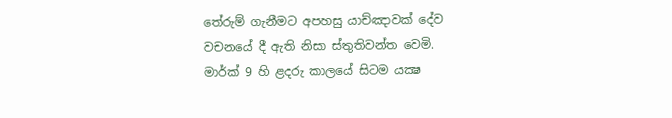තේරුම් ගැනීමට අපහසු යාච්ඤාවක් දේව වචනයේ දී ඇති නිසා ස්තුතිවන්ත වෙමි. මාර්ක් 9 හි ළදරු කාලයේ සිටම යක්‍ෂ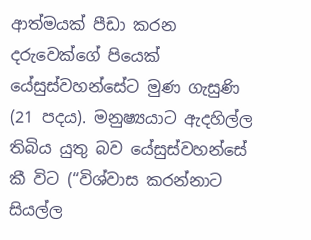ආත්මයක් පීඩා කරන දරුවෙක්ගේ පියෙක් යේසුස්වහන්සේට මුණ ගැසුණි (21 පදය). මනුෂ්‍යයාට ඇදහිල්ල තිබිය යුතු බව යේසුස්වහන්සේ කී විට (“විශ්වාස කරන්නාට සියල්ල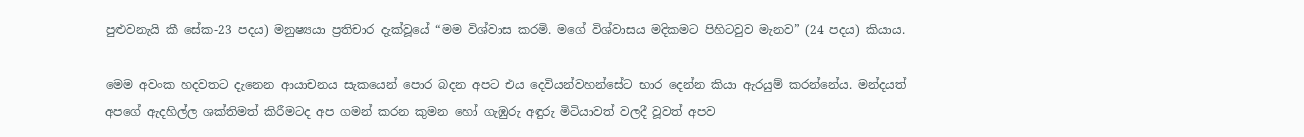පුළුවනැයි කී සේක-23 පදය) මනුෂ්‍යයා ප්‍රතිචාර දැක්වූයේ “මම විශ්වාස කරමි. මගේ විශ්වාසය මදිකමට පිහිටවුව මැනව” (24 පදය) කියාය.

මෙම අවංක හදවතට දැනෙන ආයාචනය සැකයෙන් පොර බදන අපට එය දෙවියන්වහන්සේට භාර දෙන්න කියා ඇරයුම් කරන්නේය. මන්දයත් අපගේ ඇදහිල්ල ශක්තිමත් කිරීමටද අප ගමන් කරන කුමන හෝ ගැඹුරු අඳුරු මිටියාවත් වලදී වූවත් අපව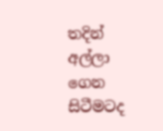තදින් අල්ලා ගෙන සිටීමටද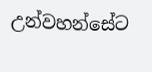උන්වහන්සේට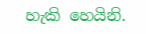හැකි හෙයිනි.